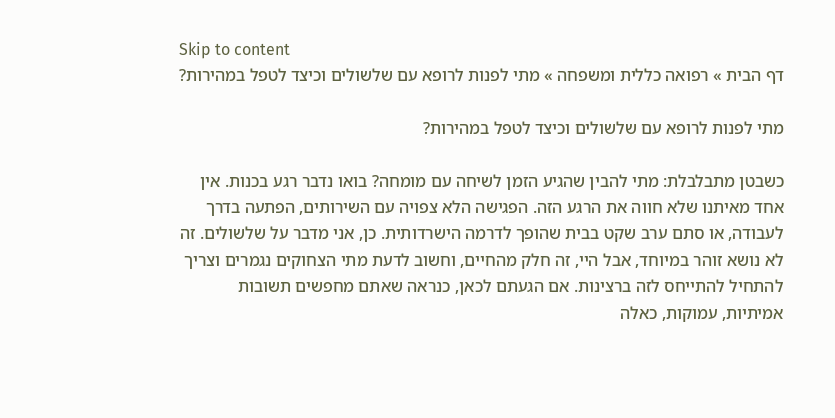Skip to content
דף הבית » רפואה כללית ומשפחה » מתי לפנות לרופא עם שלשולים וכיצד לטפל במהירות?

מתי לפנות לרופא עם שלשולים וכיצד לטפל במהירות?

כשבטן מתבלבלת: מתי להבין שהגיע הזמן לשיחה עם מומחה? בואו נדבר רגע בכנות. אין אחד מאיתנו שלא חווה את הרגע הזה. הפגישה הלא צפויה עם השירותים, הפתעה בדרך לעבודה, או סתם ערב שקט בבית שהופך לדרמה הישרדותית. כן, אני מדבר על שלשולים. זה לא נושא זוהר במיוחד, אבל היי, זה חלק מהחיים, וחשוב לדעת מתי הצחוקים נגמרים וצריך להתחיל להתייחס לזה ברצינות. אם הגעתם לכאן, כנראה שאתם מחפשים תשובות אמיתיות, עמוקות, כאלה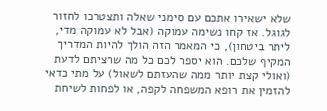שלא ישאירו אתכם עם סימני שאלה ותצטרכו לחזור לגוגל. אז קחו נשימה עמוקה (אבל לא עמוקה מדי, ליתר ביטחון), כי המאמר הזה הולך להיות המדריך המקיף שלכם. הוא יספר לכם כל מה שרציתם לדעת (ואולי קצת יותר ממה שהעזתם לשאול) על מתי כדאי להזמין את רופא המשפחה לקפה, או לפחות לשיחת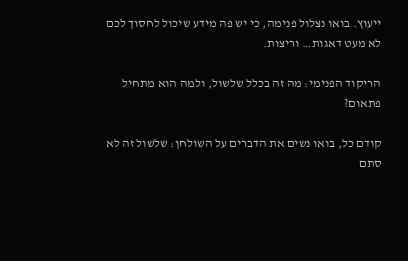ייעוץ. בואו נצלול פנימה, כי יש פה מידע שיכול לחסוך לכם לא מעט דאגות… וריצות.

הריקוד הפנימי: מה זה בכלל שלשול, ולמה הוא מתחיל פתאום?

קודם כל, בואו נשים את הדברים על השולחן: שלשול זה לא סתם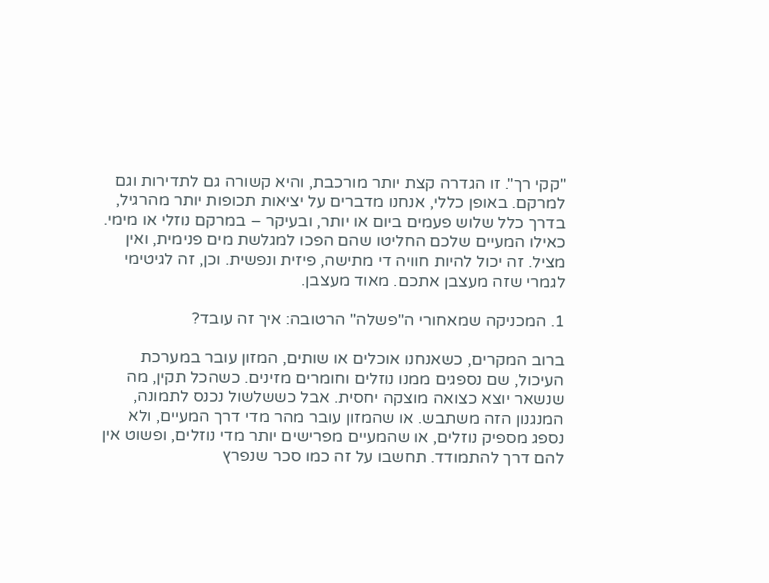"קקי רך". זו הגדרה קצת יותר מורכבת, והיא קשורה גם לתדירות וגם למרקם. באופן כללי, אנחנו מדברים על יציאות תכופות יותר מהרגיל, בדרך כלל שלוש פעמים ביום או יותר, ובעיקר – במרקם נוזלי או מימי. כאילו המעיים שלכם החליטו שהם הפכו למגלשת מים פנימית, ואין מציל. זה יכול להיות חוויה די מתישה, פיזית ונפשית. וכן, זה לגיטימי לגמרי שזה מעצבן אתכם. מאוד מעצבן.

1. המכניקה שמאחורי ה"פשלה" הרטובה: איך זה עובד?

ברוב המקרים, כשאנחנו אוכלים או שותים, המזון עובר במערכת העיכול, שם נספגים ממנו נוזלים וחומרים מזינים. כשהכל תקין, מה שנשאר יוצא כצואה מוצקה יחסית. אבל כששלשול נכנס לתמונה, המנגנון הזה משתבש. או שהמזון עובר מהר מדי דרך המעיים, ולא נספג מספיק נוזלים, או שהמעיים מפרישים יותר מדי נוזלים, ופשוט אין להם דרך להתמודד. תחשבו על זה כמו סכר שנפרץ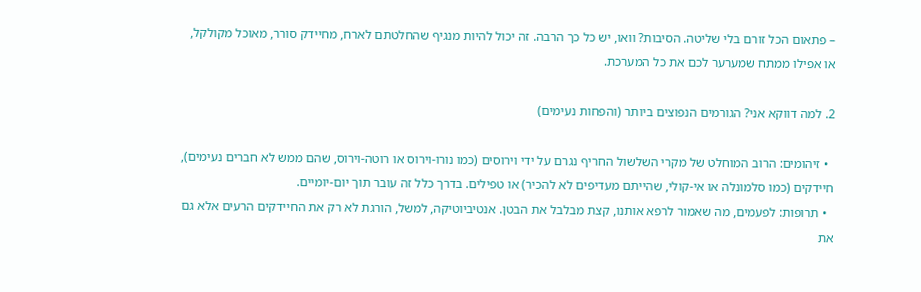– פתאום הכל זורם בלי שליטה. הסיבות? וואו, יש כל כך הרבה. זה יכול להיות מנגיף שהחלטתם לארח, מחיידק סורר, מאוכל מקולקל, או אפילו ממתח שמערער לכם את כל המערכת.

2. למה דווקא אני? הגורמים הנפוצים ביותר (והפחות נעימים)

  • זיהומים: הרוב המוחלט של מקרי השלשול החריף נגרם על ידי וירוסים (כמו נורו-וירוס או רוטה-וירוס, שהם ממש לא חברים נעימים), חיידקים (כמו סלמונלה או אי-קולי, שהייתם מעדיפים לא להכיר) או טפילים. בדרך כלל זה עובר תוך יום-יומיים.
  • תרופות: לפעמים, מה שאמור לרפא אותנו, קצת מבלבל את הבטן. אנטיביוטיקה, למשל, הורגת לא רק את החיידקים הרעים אלא גם את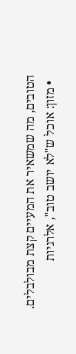הטובים, מה שמשאיר את המעיים קצת מבולבלים.
  • מזון: אוכל ש"לא יושב טוב", אלרגיות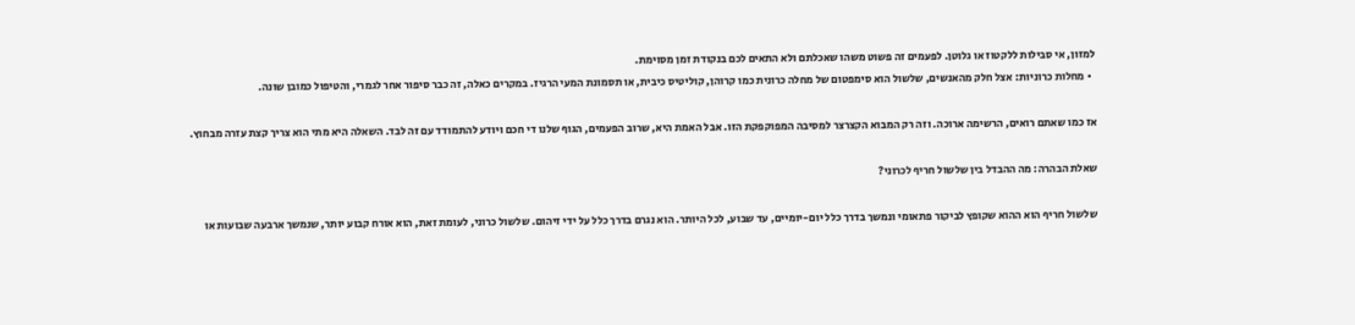למזון, אי סבילות ללקטוז או גלוטן. לפעמים זה פשוט משהו שאכלתם ולא התאים לכם בנקודת זמן מסוימת.
  • מחלות כרוניות: אצל חלק מהאנשים, שלשול הוא סימפטום של מחלה כרונית כמו קרוהן, קוליטיס כיבית, או תסמונת המעי הרגיז. במקרים כאלה, זה כבר סיפור אחר לגמרי, והטיפול כמובן שונה.

אז כמו שאתם רואים, הרשימה ארוכה. וזה רק המבוא הקצרצר למסיבה המפוקפקת הזו. אבל האמת היא, שרוב הפעמים, הגוף שלנו די חכם ויודע להתמודד עם זה לבד. השאלה היא מתי הוא צריך קצת עזרה מבחוץ.

שאלת הבהרה: מה ההבדל בין שלשול חריף לכרוני?

שלשול חריף הוא ההוא שקופץ לביקור פתאומי ונמשך בדרך כלל יום-יומיים, עד שבוע, לכל היותר. הוא נגרם בדרך כלל על ידי זיהום. שלשול כרוני, לעומת זאת, הוא אורח קבוע יותר, שנמשך ארבעה שבועות או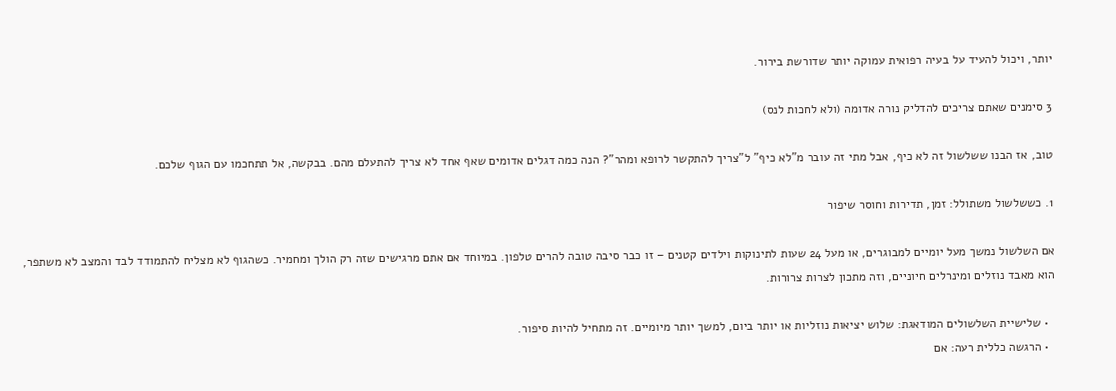יותר, ויכול להעיד על בעיה רפואית עמוקה יותר שדורשת בירור.

3 סימנים שאתם צריכים להדליק נורה אדומה (ולא לחכות לנס)

טוב, אז הבנו ששלשול זה לא כיף, אבל מתי זה עובר מ"לא כיף" ל"צריך להתקשר לרופא ומהר"? הנה כמה דגלים אדומים שאף אחד לא צריך להתעלם מהם. בבקשה, אל תתחכמו עם הגוף שלכם.

1. כששלשול משתולל: זמן, תדירות וחוסר שיפור

אם השלשול נמשך מעל יומיים למבוגרים, או מעל 24 שעות לתינוקות וילדים קטנים – זו כבר סיבה טובה להרים טלפון. במיוחד אם אתם מרגישים שזה רק הולך ומחמיר. כשהגוף לא מצליח להתמודד לבד והמצב לא משתפר, הוא מאבד נוזלים ומינרלים חיוניים, וזה מתכון לצרות צרורות.

  • שלישיית השלשולים המודאגת: שלוש יציאות נוזליות או יותר ביום, למשך יותר מיומיים. זה מתחיל להיות סיפור.
  • הרגשה כללית רעה: אם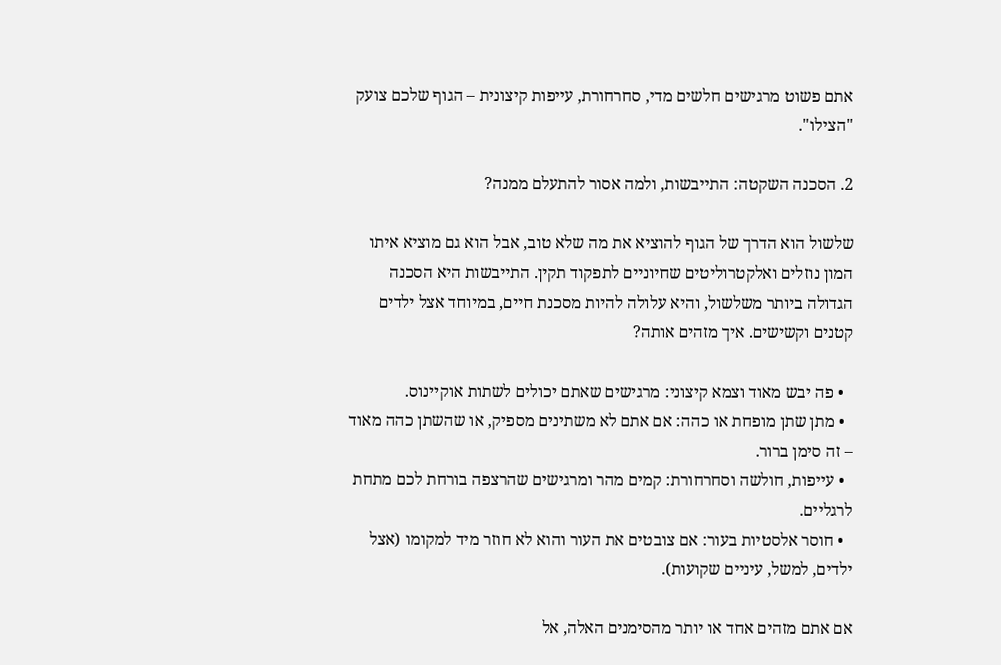אתם פשוט מרגישים חלשים מדי, סחרחורת, עייפות קיצונית – הגוף שלכם צועק "הצילו".

2. הסכנה השקטה: התייבשות, ולמה אסור להתעלם ממנה?

שלשול הוא הדרך של הגוף להוציא את מה שלא טוב, אבל הוא גם מוציא איתו המון נוזלים ואלקטרוליטים שחיוניים לתפקוד תקין. התייבשות היא הסכנה הגדולה ביותר משלשול, והיא עלולה להיות מסכנת חיים, במיוחד אצל ילדים קטנים וקשישים. איך מזהים אותה?

  • פה יבש מאוד וצמא קיצוני: מרגישים שאתם יכולים לשתות אוקיינוס.
  • מתן שתן מופחת או כהה: אם אתם לא משתינים מספיק, או שהשתן כהה מאוד – זה סימן ברור.
  • עייפות, חולשה וסחרחורת: קמים מהר ומרגישים שהרצפה בורחת לכם מתחת לרגליים.
  • חוסר אלסטיות בעור: אם צובטים את העור והוא לא חוזר מיד למקומו (אצל ילדים, למשל, עיניים שקועות).

אם אתם מזהים אחד או יותר מהסימנים האלה, אל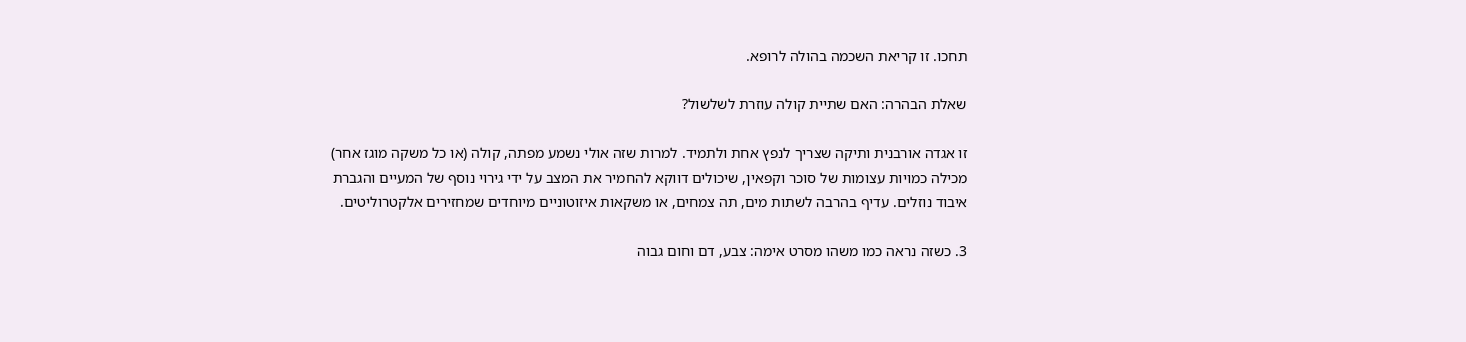תחכו. זו קריאת השכמה בהולה לרופא.

שאלת הבהרה: האם שתיית קולה עוזרת לשלשול?

זו אגדה אורבנית ותיקה שצריך לנפץ אחת ולתמיד. למרות שזה אולי נשמע מפתה, קולה (או כל משקה מוגז אחר) מכילה כמויות עצומות של סוכר וקפאין, שיכולים דווקא להחמיר את המצב על ידי גירוי נוסף של המעיים והגברת איבוד נוזלים. עדיף בהרבה לשתות מים, תה צמחים, או משקאות איזוטוניים מיוחדים שמחזירים אלקטרוליטים.

3. כשזה נראה כמו משהו מסרט אימה: צבע, דם וחום גבוה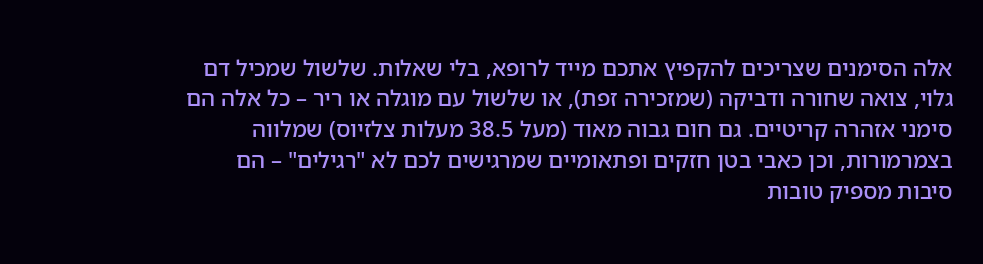אלה הסימנים שצריכים להקפיץ אתכם מייד לרופא, בלי שאלות. שלשול שמכיל דם גלוי, צואה שחורה ודביקה (שמזכירה זפת), או שלשול עם מוגלה או ריר – כל אלה הם סימני אזהרה קריטיים. גם חום גבוה מאוד (מעל 38.5 מעלות צלזיוס) שמלווה בצמרמורות, וכן כאבי בטן חזקים ופתאומיים שמרגישים לכם לא "רגילים" – הם סיבות מספיק טובות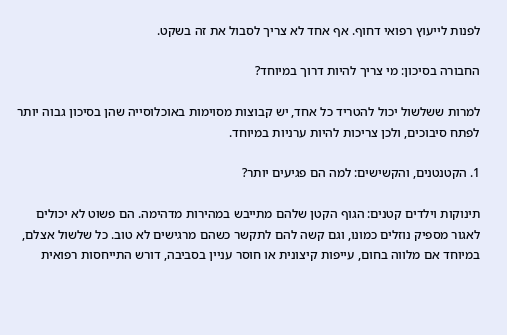לפנות לייעוץ רפואי דחוף. אף אחד לא צריך לסבול את זה בשקט.

החבורה בסיכון: מי צריך להיות דרוך במיוחד?

למרות ששלשול יכול להטריד כל אחד, יש קבוצות מסוימות באוכלוסייה שהן בסיכון גבוה יותר לפתח סיבוכים, ולכן צריכות להיות ערניות במיוחד.

1. הקטנטנים, והקשישים: למה הם פגיעים יותר?

תינוקות וילדים קטנים: הגוף הקטן שלהם מתייבש במהירות מדהימה. הם פשוט לא יכולים לאגור מספיק נוזלים כמונו, וגם קשה להם לתקשר כשהם מרגישים לא טוב. כל שלשול אצלם, במיוחד אם מלווה בחום, עייפות קיצונית או חוסר עניין בסביבה, דורש התייחסות רפואית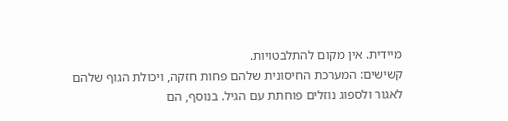מיידית. אין מקום להתלבטויות.
קשישים: המערכת החיסונית שלהם פחות חזקה, ויכולת הגוף שלהם לאגור ולספוג נוזלים פוחתת עם הגיל. בנוסף, הם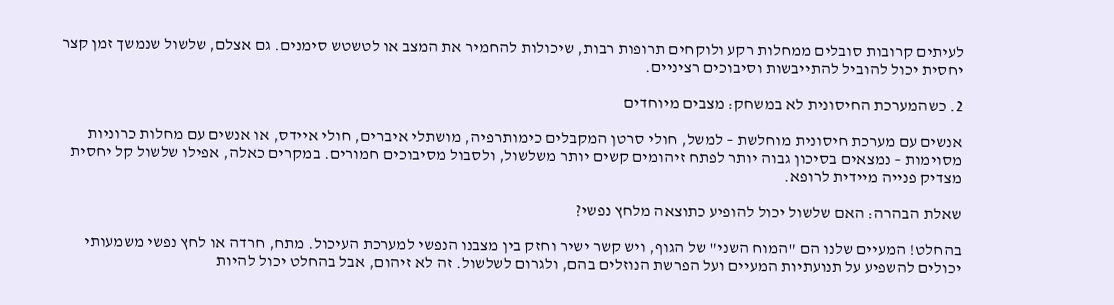לעיתים קרובות סובלים ממחלות רקע ולוקחים תרופות רבות, שיכולות להחמיר את המצב או לטשטש סימנים. גם אצלם, שלשול שנמשך זמן קצר יחסית יכול להוביל להתייבשות וסיבוכים רציניים.

2. כשהמערכת החיסונית לא במשחק: מצבים מיוחדים

אנשים עם מערכת חיסונית מוחלשת – למשל, חולי סרטן המקבלים כימותרפיה, מושתלי איברים, חולי איידס, או אנשים עם מחלות כרוניות מסוימות – נמצאים בסיכון גבוה יותר לפתח זיהומים קשים יותר משלשול, ולסבול מסיבוכים חמורים. במקרים כאלה, אפילו שלשול קל יחסית מצדיק פנייה מיידית לרופא.

שאלת הבהרה: האם שלשול יכול להופיע כתוצאה מלחץ נפשי?

בהחלט! המעיים שלנו הם "המוח השני" של הגוף, ויש קשר ישיר וחזק בין מצבנו הנפשי למערכת העיכול. מתח, חרדה או לחץ נפשי משמעותי יכולים להשפיע על תנועתיות המעיים ועל הפרשת הנוזלים בהם, ולגרום לשלשול. זה לא זיהום, אבל בהחלט יכול להיות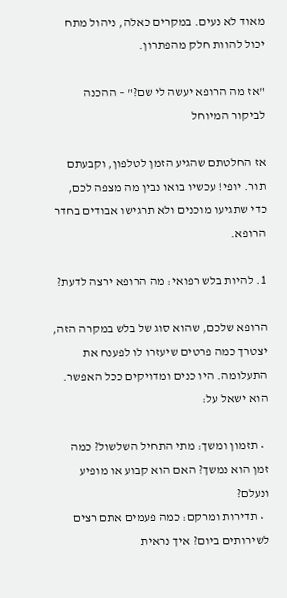מאוד לא נעים. במקרים כאלה, ניהול מתח יכול להוות חלק מהפתרון.

"אז מה הרופא יעשה לי שם?" – ההכנה לביקור המיוחל

אז החלטתם שהגיע הזמן לטלפון, וקבעתם תור. יופי! עכשיו בואו נבין מה מצפה לכם, כדי שתגיעו מוכנים ולא תרגישו אבודים בחדר הרופא.

1. להיות בלש רפואי: מה הרופא ירצה לדעת?

הרופא שלכם, שהוא סוג של בלש במקרה הזה, יצטרך כמה פרטים שיעזרו לו לפענח את התעלומה. היו כנים ומדויקים ככל האפשר. הוא ישאל על:

  • תזמון ומשך: מתי התחיל השלשול? כמה זמן הוא נמשך? האם הוא קבוע או מופיע ונעלם?
  • תדירות ומרקם: כמה פעמים אתם רצים לשירותים ביום? איך נראית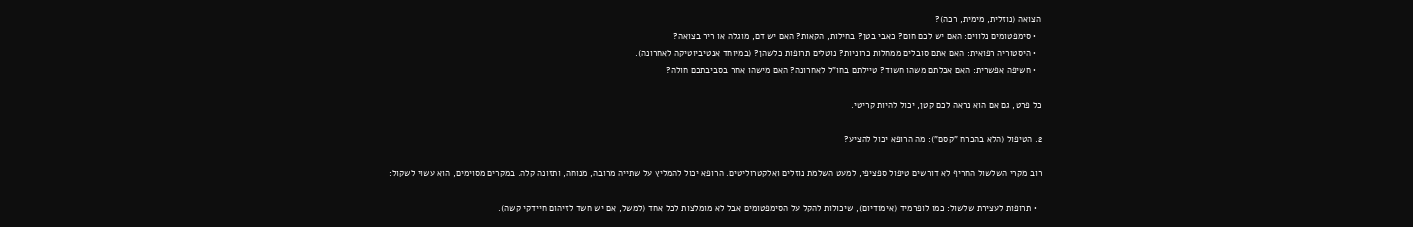הצואה (נוזלית, מימית, רכה)?
  • סימפטומים נלווים: האם יש לכם חום? כאבי בטן? בחילות, הקאות? האם יש דם, מוגלה או ריר בצואה?
  • היסטוריה רפואית: האם אתם סובלים ממחלות כרוניות? נוטלים תרופות כלשהן? (במיוחד אנטיביוטיקה לאחרונה).
  • חשיפה אפשרית: האם אכלתם משהו חשוד? טיילתם בחו"ל לאחרונה? האם מישהו אחר בסביבתכם חולה?

כל פרט, גם אם הוא נראה לכם קטן, יכול להיות קריטי.

2. הטיפול (הלא בהכרח "קסם"): מה הרופא יכול להציע?

רוב מקרי השלשול החריף לא דורשים טיפול ספציפי, למעט השלמת נוזלים ואלקטרוליטים. הרופא יכול להמליץ על שתייה מרובה, מנוחה, ותזונה קלה. במקרים מסוימים, הוא עשוי לשקול:

  • תרופות לעצירת שלשול: כמו לופרמיד (אימודיום), שיכולות להקל על הסימפטומים אבל לא מומלצות לכל אחד (למשל, אם יש חשד לזיהום חיידקי קשה).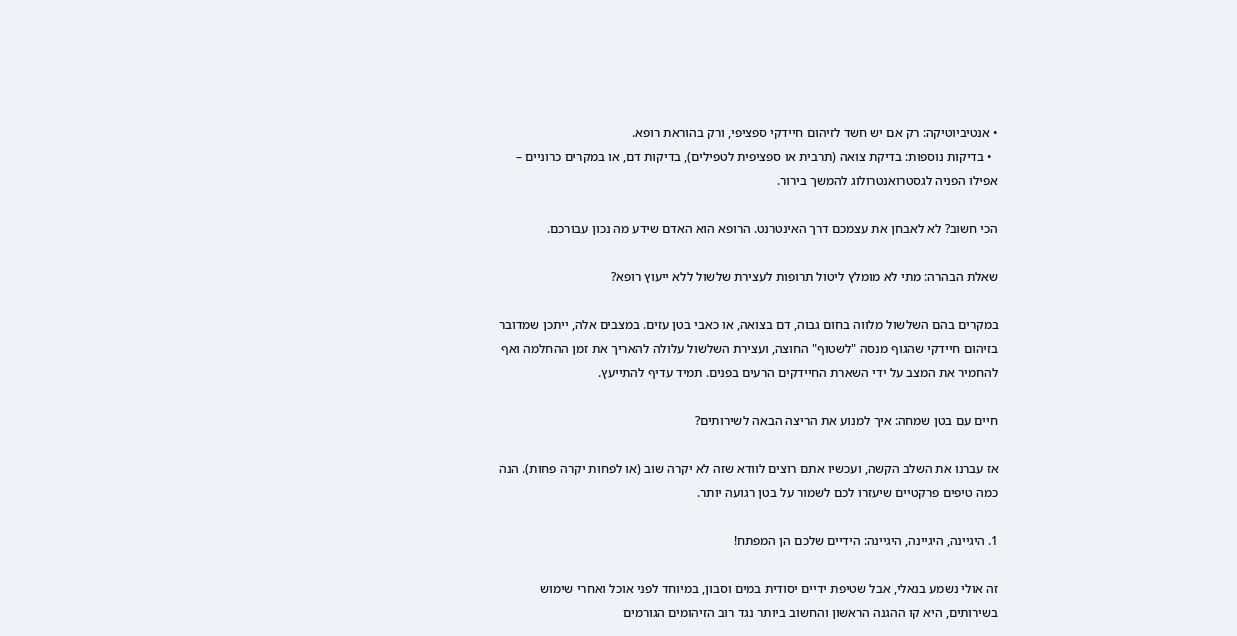• אנטיביוטיקה: רק אם יש חשד לזיהום חיידקי ספציפי, ורק בהוראת רופא.
  • בדיקות נוספות: בדיקת צואה (תרבית או ספציפית לטפילים), בדיקות דם, או במקרים כרוניים – אפילו הפניה לגסטרואנטרולוג להמשך בירור.

הכי חשוב? לא לאבחן את עצמכם דרך האינטרנט. הרופא הוא האדם שידע מה נכון עבורכם.

שאלת הבהרה: מתי לא מומלץ ליטול תרופות לעצירת שלשול ללא ייעוץ רופא?

במקרים בהם השלשול מלווה בחום גבוה, דם בצואה, או כאבי בטן עזים. במצבים אלה, ייתכן שמדובר בזיהום חיידקי שהגוף מנסה "לשטוף" החוצה, ועצירת השלשול עלולה להאריך את זמן ההחלמה ואף להחמיר את המצב על ידי השארת החיידקים הרעים בפנים. תמיד עדיף להתייעץ.

חיים עם בטן שמחה: איך למנוע את הריצה הבאה לשירותים?

אז עברנו את השלב הקשה, ועכשיו אתם רוצים לוודא שזה לא יקרה שוב (או לפחות יקרה פחות). הנה כמה טיפים פרקטיים שיעזרו לכם לשמור על בטן רגועה יותר.

1. היגיינה, היגיינה, היגיינה: הידיים שלכם הן המפתח!

זה אולי נשמע בנאלי, אבל שטיפת ידיים יסודית במים וסבון, במיוחד לפני אוכל ואחרי שימוש בשירותים, היא קו ההגנה הראשון והחשוב ביותר נגד רוב הזיהומים הגורמים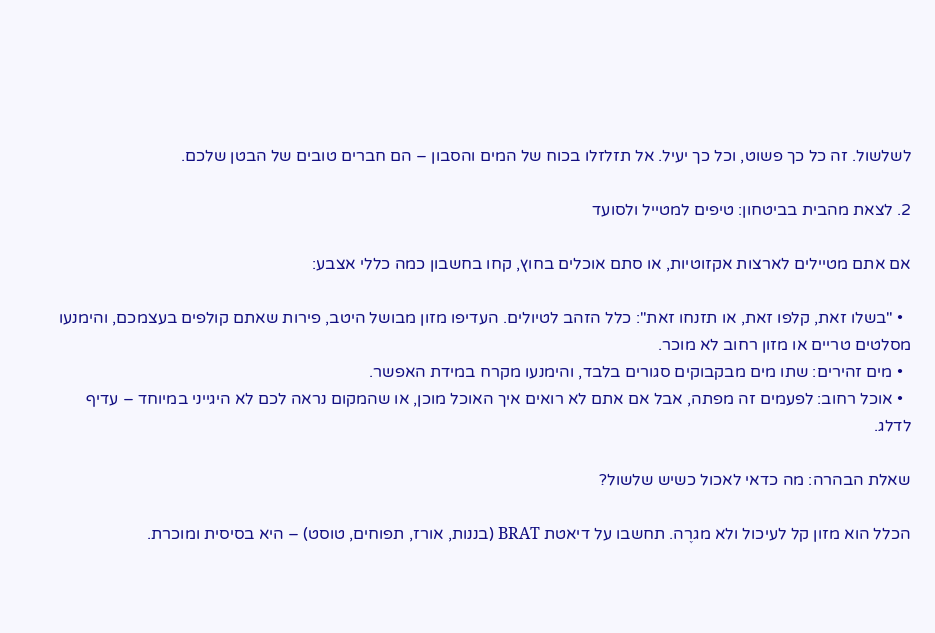לשלשול. זה כל כך פשוט, וכל כך יעיל. אל תזלזלו בכוח של המים והסבון – הם חברים טובים של הבטן שלכם.

2. לצאת מהבית בביטחון: טיפים למטייל ולסועד

אם אתם מטיילים לארצות אקזוטיות, או סתם אוכלים בחוץ, קחו בחשבון כמה כללי אצבע:

  • "בשלו זאת, קלפו זאת, או תזנחו זאת": כלל הזהב לטיולים. העדיפו מזון מבושל היטב, פירות שאתם קולפים בעצמכם, והימנעו מסלטים טריים או מזון רחוב לא מוכר.
  • מים זהירים: שתו מים מבקבוקים סגורים בלבד, והימנעו מקרח במידת האפשר.
  • אוכל רחוב: לפעמים זה מפתה, אבל אם אתם לא רואים איך האוכל מוכן, או שהמקום נראה לכם לא היגייני במיוחד – עדיף לדלג.

שאלת הבהרה: מה כדאי לאכול כשיש שלשול?

הכלל הוא מזון קל לעיכול ולא מגרֶה. תחשבו על דיאטת BRAT (בננות, אורז, תפוחים, טוסט) – היא בסיסית ומוכרת.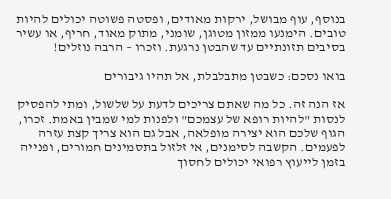בנוסף, עוף מבושל, ירקות מאודים, ופסטה פשוטה יכולים להיות טובים. הימנעו ממזון מטוגן, שומני, מתוק מאוד, חריף, או עשיר בסיבים תזונתיים עד שהבטן נרגעת. וזכרו – הרבה נוזלים!

בואו נסכם: כשבטן מתבלבלת, אל תהיו גיבורים

אז הנה זה. כל מה שאתם צריכים לדעת על שלשול, ומתי להפסיק לנסות "להיות רופא של עצמכם" ולפנות למי שמבין באמת. זכרו, הגוף שלכם הוא יצירה מופלאה, אבל גם הוא צריך קצת עזרה לפעמים. הקשבה לסימנים, אי זלזול בתסמינים חמורים, ופנייה בזמן לייעוץ רפואי יכולים לחסוך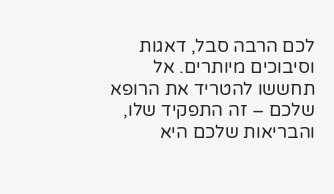לכם הרבה סבל, דאגות וסיבוכים מיותרים. אל תחששו להטריד את הרופא שלכם – זה התפקיד שלו, והבריאות שלכם היא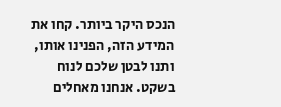הנכס היקר ביותר. קחו את המידע הזה, הפנינו אותו, ותנו לבטן שלכם לנוח בשקט. אנחנו מאחלים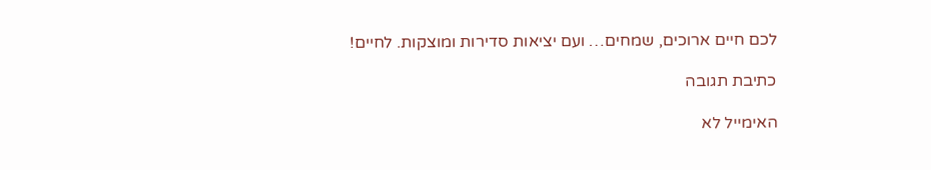לכם חיים ארוכים, שמחים… ועם יציאות סדירות ומוצקות. לחיים!

כתיבת תגובה

האימייל לא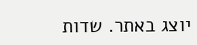יוצג באתר. שדות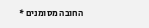החובה מסומנים *